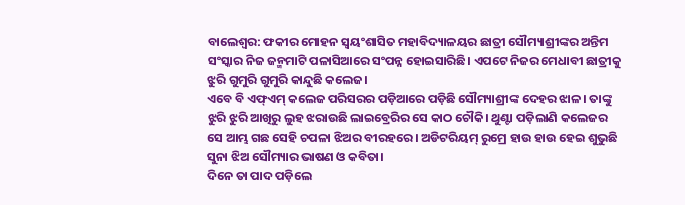ବାଲେଶ୍ବର: ଫକୀର ମୋହନ ସ୍ୱୟଂଶାସିତ ମହାବିଦ୍ୟାଳୟର ଛାତ୍ରୀ ସୌମ୍ୟାଶ୍ରୀଙ୍କର ଅନ୍ତିମ ସଂସ୍କାର ନିଜ ଜନ୍ମମାଟି ପଳାସିଆରେ ସଂପନ୍ନ ହୋଇସାରିଛି। ଏପଟେ ନିଜର ମେଧାବୀ ଛାତ୍ରୀକୁ ଝୁରି ଗୁମୁରି ଗୁମୁରି କାନ୍ଦୁଛି କଲେଜ।
ଏବେ ବି ଏଫ୍ଏମ୍ କଲେଜ ପରିସରର ପଡ଼ିଆରେ ପଡ଼ିଛି ସୌମ୍ୟାଶ୍ରୀଙ୍କ ଦେହର ଝାଳ। ତାଙ୍କୁ ଝୁରି ଝୁରି ଆଖିରୁ ଲୁହ ଝରାଉଛି ଲାଇବ୍ରେରିର ସେ କାଠ ଚୌକି। ଥୁଣ୍ଟା ପଡ଼ିଲାଣି କଲେଜର ସେ ଆମ୍ଭ ଗଛ ସେହି ଚପଳା ଝିଅର ବୀରହରେ। ଅଡିଟରିୟମ୍ ରୁମ୍ରେ ହାଉ ହାଉ ହେଇ ଶୁଭୁଛି ସୁନା ଝିଅ ସୌମ୍ୟାର ଭାଷଣ ଓ କବିତା।
ଦିନେ ତା ପାଦ ପଡ଼ିଲେ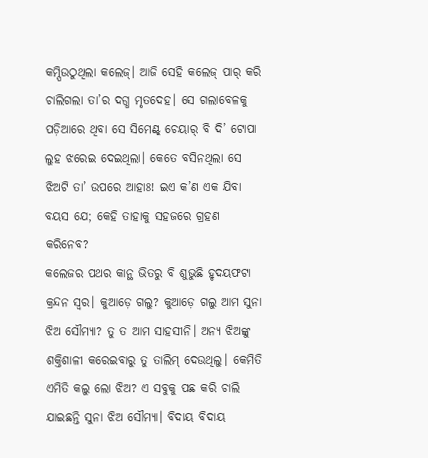କମ୍ପିଉଠୁଥିଲା କଲେଜ୍। ଆଜି ସେହି କଲେଜ୍ ପାର୍ କରି ଚାଲିଗଲା ତା’ର ଦଗ୍ଧ ମୃତଦେହ। ସେ ଗଲାବେଳକୁ ପଡ଼ିଆରେ ଥିବା ସେ ସିମେଣ୍ଟ୍ ଚେୟାର୍ ବି ଦି’ ଟୋପା ଲୁହ ଝରେଇ ଦେଇଥିଲା। କେତେ ବସିନଥିଲା ସେ ଝିଅଟି ତା’ ଉପରେ ଆହାଃ! ଇଏ କ’ଣ ଏକ ଯିବା ବୟସ ଯେ; କେହି ତାହାକୁ ସହଜରେ ଗ୍ରହଣ କରିନେବ?
କଲେଜର ପଥର କାନ୍ଥ ଭିତରୁ ବି ଶୁଭୁଛି ହୃଦୟଫଟା କ୍ରନ୍ଦନ ସ୍ବର। କୁଆଡ଼େ ଗଲୁ? କୁଆଡ଼େ ଗଲୁ ଆମ ସୁନା ଝିଅ ସୌମ୍ୟା? ତୁ ତ ଆମ ସାହସୀନି। ଅନ୍ୟ ଝିଅଙ୍କୁ ଶକ୍ତିଶାଳୀ କରେଇବାରୁ ତୁ ତାଲିମ୍ ଦେଉଥିଲୁ। କେମିତି ଏମିତି କଲୁ ଲୋ ଝିଅ? ଏ ସବୁକୁ ପଛ କରି ଚାଲି ଯାଇଛନ୍ତି ସୁନା ଝିଅ ସୌମ୍ୟା। ବିଦାୟ ବିଦାୟ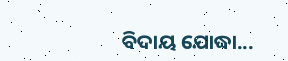ବିଦାୟ ଯୋଦ୍ଧା...